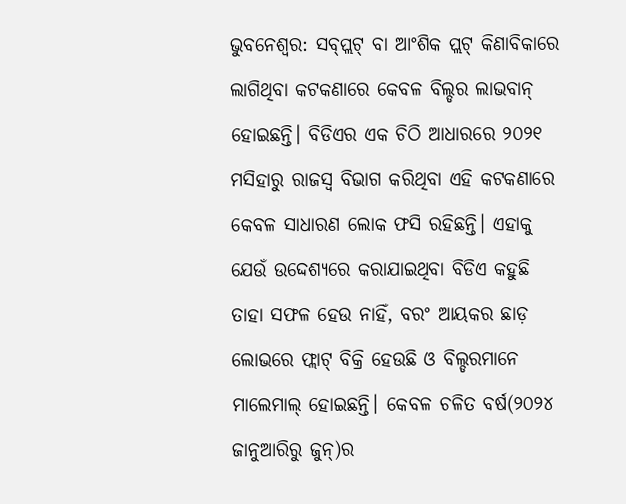ଭୁବନେଶ୍ୱର: ସବ୍‌ପ୍ଲଟ୍‌ ବା ଆଂଶିକ ପ୍ଲଟ୍‌ କିଣାବିକାରେ ଲାଗିଥିବା କଟକଣାରେ କେବଳ ବିଲ୍ଡର ଲାଭବାନ୍‌ ହୋଇଛନ୍ତି। ବିଡିଏର ଏକ ଚିଠି ଆଧାରରେ ୨୦୨୧ ମସିହାରୁ ରାଜସ୍ବ ବିଭାଗ କରିଥିବା ଏହି କଟକଣାରେ କେବଳ ସାଧାରଣ ଲୋକ ଫସି ରହିଛନ୍ତି। ଏହାକୁ ଯେଉଁ ଉଦ୍ଦେଶ୍ୟରେ କରାଯାଇଥିବା ବିଡିଏ କହୁଛି ତାହା ସଫଳ ହେଉ ନାହିଁ, ବରଂ ଆୟକର ଛାଡ଼ ଲୋଭରେ ଫ୍ଲାଟ୍‌ ବିକ୍ରି ହେଉଛି ଓ ବିଲ୍ଡରମାନେ ମାଲେମାଲ୍‌ ହୋଇଛନ୍ତି। କେବଳ ଚଳିତ ବର୍ଷ(୨୦୨୪ ଜାନୁଆରିରୁ ଜୁନ୍‌)ର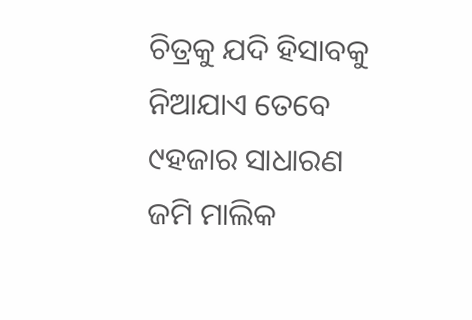ଚିତ୍ରକୁ ଯଦି ହିସାବକୁ ନିଆଯାଏ ତେବେ ୯ହଜାର ସାଧାରଣ ଜମି ମାଲିକ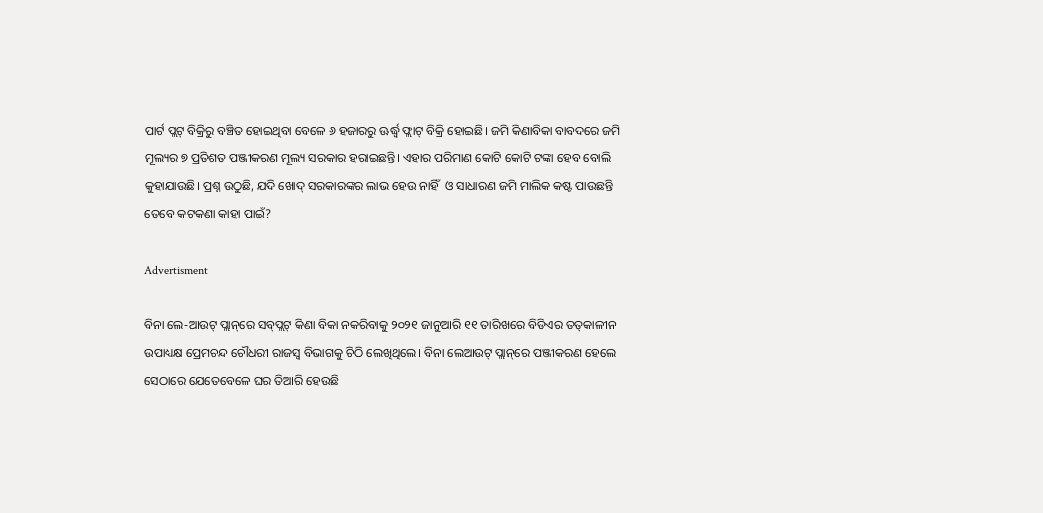ପାର୍ଟ ପ୍ଲଟ୍‌ ବିକ୍ରିରୁ ବଞ୍ଚିତ ହୋଇଥିବା ବେଳେ ୬ ହଜାରରୁ ଊର୍ଦ୍ଧ୍ବ ଫ୍ଲାଟ୍‌ ବିକ୍ରି ହୋଇଛି। ଜମି କିଣାବିକା ବାବଦରେ ଜମି ମୂଲ୍ୟର ୭ ପ୍ରତିଶତ ପଞ୍ଜୀକରଣ ମୂଲ୍ୟ ସରକାର ହରାଇଛନ୍ତି। ଏହାର ପରିମାଣ କୋଟି କୋଟି ଟଙ୍କା ହେବ ବୋଲି କୁହାଯାଉଛି। ପ୍ରଶ୍ନ ଉଠୁଛି, ଯଦି ଖୋଦ୍‌ ସରକାରଙ୍କର ଲାଭ ହେଉ ନାହିଁ  ଓ ସାଧାରଣ ଜମି ମାଲିକ କଷ୍ଟ ପାଉଛନ୍ତି ତେବେ କଟକଣା କାହା ପାଇଁ?

Advertisment

ବିନା ଲେ-ଆଉଟ୍‌ ପ୍ଲାନ୍‌ରେ ସବ୍‌ପ୍ଲଟ୍‌ କିଣା ବିକା ନକରିବାକୁ ୨୦୨୧ ଜାନୁଆରି ୧୧ ତାରିଖରେ ବିଡିଏର ତତ୍‌କାଳୀନ ଉପାଧ୍ୟକ୍ଷ ପ୍ରେମଚନ୍ଦ ଚୌଧରୀ ରାଜସ୍ବ ବିଭାଗକୁ ଚିଠି ଲେଖିଥିଲେ। ବିନା ଲେଆଉଟ୍‌ ପ୍ଲାନ୍‌ରେ ପଞ୍ଜୀକରଣ ହେଲେ ସେଠାରେ ଯେତେବେଳେ ଘର ତିଆରି ହେଉଛି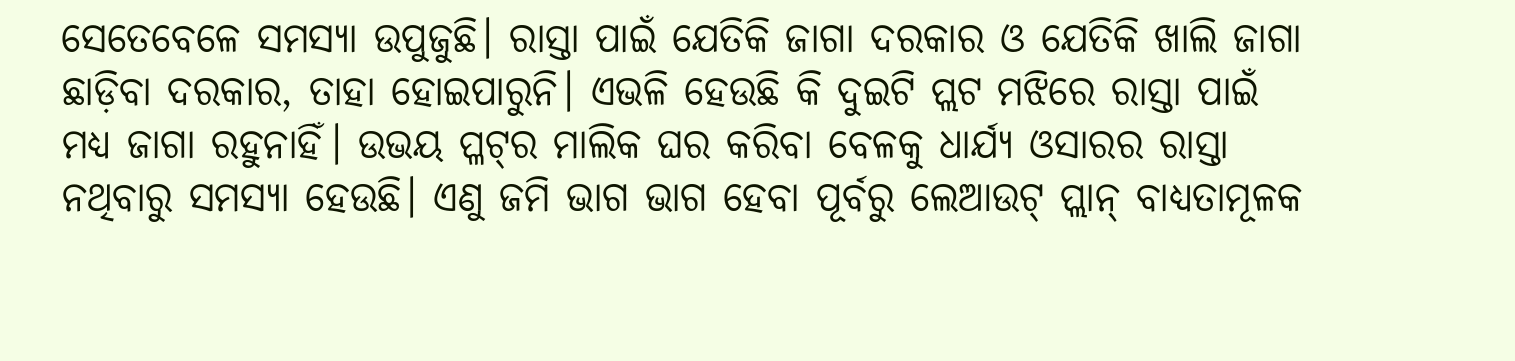ସେତେବେଳେ ସମସ୍ୟା ଉପୁଜୁଛି। ରାସ୍ତା ପାଇଁ ଯେତିକି ଜାଗା ଦରକାର ଓ ଯେତିକି ଖାଲି ଜାଗା ଛାଡ଼ିବା ଦରକାର, ତାହା ହୋଇପାରୁନି। ଏଭଳି ହେଉଛି କି ଦୁଇଟି ପ୍ଲଟ ମଝିରେ ରାସ୍ତା ପାଇଁ ମଧ୍ୟ ଜାଗା ରହୁନାହିଁ। ଉଭୟ ପ୍ଳଟ୍‌ର ମାଲିକ ଘର କରିବା ବେଳକୁ ଧାର୍ଯ୍ୟ ଓସାରର ରାସ୍ତା ନଥିବାରୁ ସମସ୍ୟା ହେଉଛି। ଏଣୁ ଜମି ଭାଗ ଭାଗ ହେବା ପୂର୍ବରୁ ଲେଆଉଟ୍‌ ପ୍ଲାନ୍‌ ବାଧ୍ୟତାମୂଳକ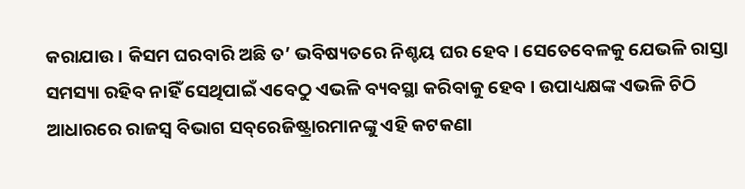କରାଯାଉ। କିସମ ଘରବାରି ଅଛି ତ’ ଭବିଷ୍ୟତରେ ନିଶ୍ଚୟ ଘର ହେବ। ସେତେବେଳକୁ ଯେଭଳି ରାସ୍ତା ସମସ୍ୟା ରହିବ ନାହିଁ ସେଥିପାଇଁ ଏବେଠୁ ଏଭଳି ବ୍ୟବସ୍ଥା କରିବାକୁ ହେବ। ଉପାଧ୍ୟକ୍ଷଙ୍କ ଏଭଳି ଚିଠି ଆଧାରରେ ରାଜସ୍ବ ବିଭାଗ ସବ୍‌ରେଜିଷ୍ଟ୍ରାରମାନଙ୍କୁ ଏହି କଟକଣା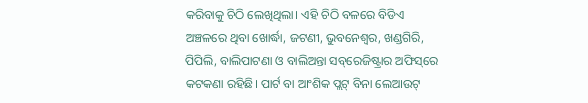କରିବାକୁ ଚିଠି ଲେଖିଥିଲା। ଏହି ଚିଠି ବଳରେ ବିଡିଏ ଅଞ୍ଚଳରେ ଥିବା ଖୋର୍ଦ୍ଧା, ଜଟଣୀ, ଭୁବନେଶ୍ବର, ଖଣ୍ଡଗିରି, ପିପିଲି, ବାଲିପାଟଣା ଓ ବାଲିଅନ୍ତା ସବ୍‌ରେଜିଷ୍ଟ୍ରାର ଅଫିସ୍‌ରେ କଟକଣା ରହିଛି। ପାର୍ଟ ବା ଆଂଶିକ ପ୍ଲଟ୍‌ ବିନା ଲେଆଉଟ୍‌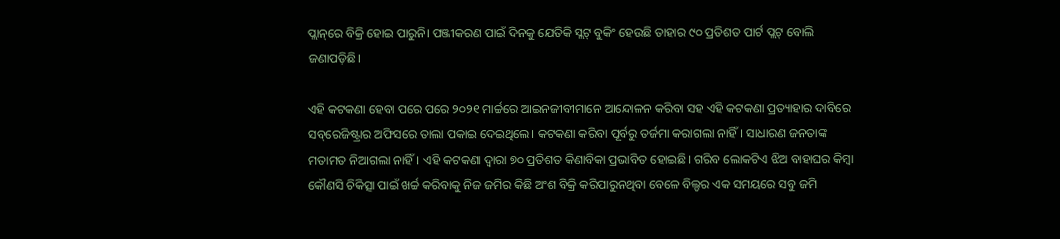ପ୍ଲାନ୍‌ରେ ବିକ୍ରି ହୋଇ ପାରୁନି। ପଞ୍ଜୀକରଣ ପାଇଁ ଦିନକୁ ଯେତିକି ସ୍ଲଟ୍‌ ବୁକିଂ ହେଉଛି ତାହାର ୯୦ ପ୍ରତିଶତ ପାର୍ଟ ପ୍ଲଟ୍‌ ବୋଲି ଜଣାପଡ଼ିଛି।

ଏହି କଟକଣା ହେବା ପରେ ପରେ ୨୦୨୧ ମାର୍ଚ୍ଚରେ ଆଇନଜୀବୀମାନେ ଆନ୍ଦୋଳନ କରିବା ସହ ଏହି କଟକଣା ପ୍ରତ୍ୟାହାର ଦାବିରେ ସବ୍‌ରେଜିଷ୍ଟ୍ରାର ଅଫିସରେ ତାଲା ପକାଇ ଦେଇଥିଲେ। କଟକଣା କରିବା ପୂର୍ବରୁ ତର୍ଜମା କରାଗଲା ନାହିଁ। ସାଧାରଣ ଜନତାଙ୍କ ମତାମତ ନିଆଗଲା ନାହିଁ। ଏହି କଟକଣା ଦ୍ବାରା ୭୦ ପ୍ରତିଶତ କିଣାବିକା ପ୍ରଭାବିତ ହୋଇଛି। ଗରିବ ଲୋକଟିଏ ଝିଅ ବାହାଘର କିମ୍ବା କୌଣସି ଚିକିତ୍ସା ପାଇଁ ଖର୍ଚ୍ଚ କରିବାକୁ ନିଜ ଜମିର କିଛି ଅଂଶ ବିକ୍ରି କରିପାରୁନଥିବା ବେଳେ ବିଲ୍ଡର ଏକ ସମୟରେ ସବୁ ଜମି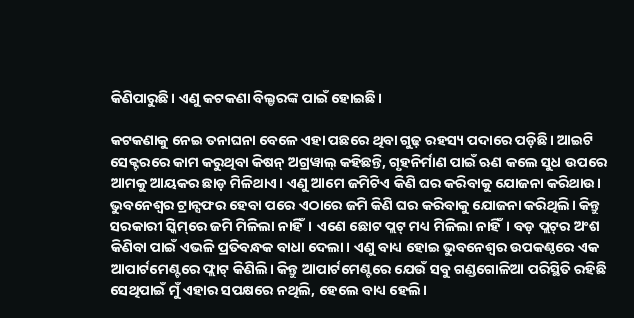କିଣିପାରୁଛି। ଏଣୁ କଟକଣା ବିଲ୍ଡରଙ୍କ ପାଇଁ ହୋଇଛି।

କଟକଣାକୁ ନେଇ ତନାଘନା ବେ‌ଳେ ଏହା ପଛରେ ଥିବା ଗୁଢ଼ ରହସ୍ୟ ପଦାରେ ପଡ଼ିଛି। ଆଇଟି ସେକ୍ଟରରେ କାମ କରୁଥିବା କିଷନ୍‌ ଅଗ୍ରୱାଲ୍‌ କହିଛନ୍ତି, ଗୃହନିର୍ମାଣ ପାଇଁ ଋଣ କଲେ ସୁଧ ଉପରେ ଆମକୁ ଆୟକର ଛାଡ଼ ମିଳିଥାଏ। ଏଣୁ ଆମେ ଜମିଟିଏ କିଣି ଘର କରିବାକୁ ଯୋଜନା କରିଥାଉ। ଭୁବନେଶ୍ବର ଟ୍ରାନ୍ସଫର ହେବା ପରେ ଏଠାରେ ଜମି କିଣି ଘର କରିବାକୁ ଯୋଜନା କରିଥିଲି। କିନ୍ତୁ ସରକାରୀ ସ୍କିମ୍‌ରେ ଜମି ମିଳିଲା ନାହିଁ। ଏଣେ ଛୋଟ ପ୍ଲଟ୍‌ ମଧ୍ୟ ମିଳିଲା ନାହିଁ। ବଡ଼ ପ୍ଲଟ୍‌ର ଅଂଶ କିଣିବା ପାଇଁ ଏଭଳି ପ୍ରତିବନ୍ଧକ ବାଧା ଦେଲା। ଏଣୁ ବାଧ୍ୟ ହୋଇ ଭୁବନେଶ୍ବର ଉପକଣ୍ଠରେ ଏକ ଆପାର୍ଟମେଣ୍ଟରେ ଫ୍ଲାଟ୍‌ କିଣିଲି। କିନ୍ତୁ ଆପାର୍ଟମେଣ୍ଟରେ ଯେଉଁ ସବୁ ଗଣ୍ଡଗୋଳିଆ ପରିସ୍ଥିତି ରହିଛି ସେଥିପାଇଁ ମୁଁ ଏହାର ସପକ୍ଷରେ ନଥିଲି, ହେଲେ ବାଧ୍ୟ ହେଲି।